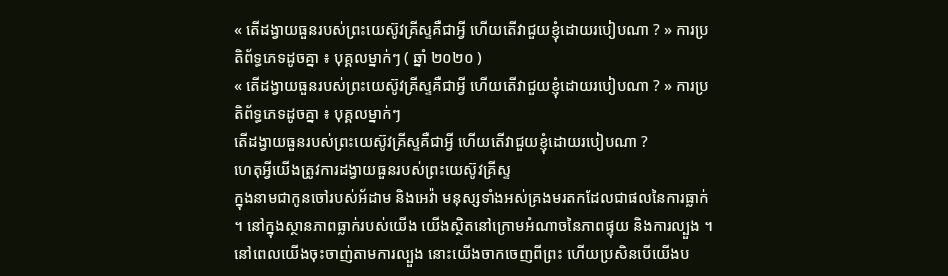« តើដង្វាយធួនរបស់ព្រះយេស៊ូវគ្រីស្ទគឺជាអ្វី ហើយតើវាជួយខ្ញុំដោយរបៀបណា ? » ការប្រតិព័ទ្ធភេទដូចគ្នា ៖ បុគ្គលម្នាក់ៗ ( ឆ្នាំ ២០២០ )
« តើដង្វាយធួនរបស់ព្រះយេស៊ូវគ្រីស្ទគឺជាអ្វី ហើយតើវាជួយខ្ញុំដោយរបៀបណា ? » ការប្រតិព័ទ្ធភេទដូចគ្នា ៖ បុគ្គលម្នាក់ៗ
តើដង្វាយធួនរបស់ព្រះយេស៊ូវគ្រីស្ទគឺជាអ្វី ហើយតើវាជួយខ្ញុំដោយរបៀបណា ?
ហេតុអ្វីយើងត្រូវការដង្វាយធួនរបស់ព្រះយេស៊ូវគ្រីស្ទ
ក្នុងនាមជាកូនចៅរបស់អ័ដាម និងអេវ៉ា មនុស្សទាំងអស់គ្រងមរតកដែលជាផលនៃការធ្លាក់ ។ នៅក្នុងស្ថានភាពធ្លាក់របស់យើង យើងស្ថិតនៅក្រោមអំណាចនៃភាពផ្ទុយ និងការល្បួង ។ នៅពេលយើងចុះចាញ់តាមការល្បួង នោះយើងចាកចេញពីព្រះ ហើយប្រសិនបើយើងប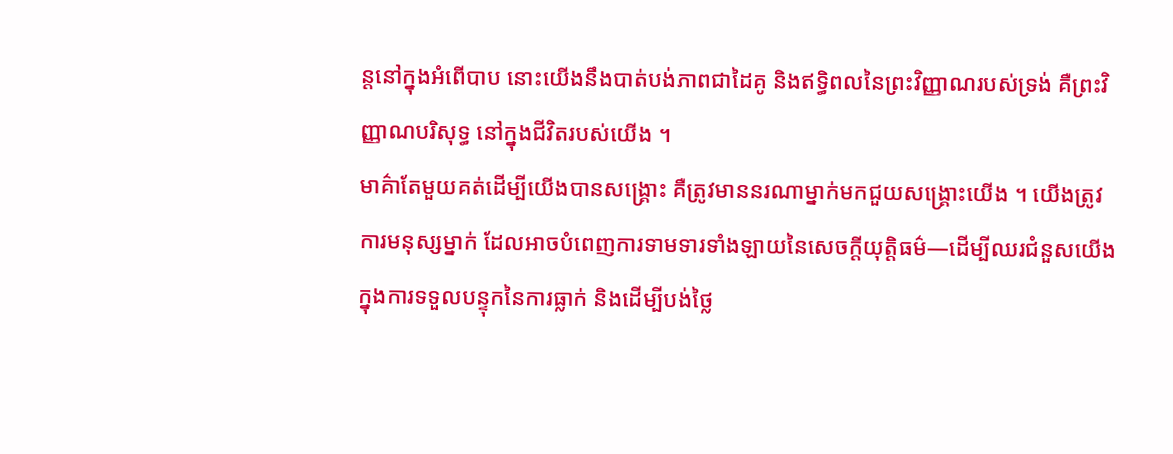ន្ដនៅក្នុងអំពើបាប នោះយើងនឹងបាត់បង់ភាពជាដៃគូ និងឥទ្ធិពលនៃព្រះវិញ្ញាណរបស់ទ្រង់ គឺព្រះវិញ្ញាណបរិសុទ្ធ នៅក្នុងជីវិតរបស់យើង ។
មាគ៌ាតែមួយគត់ដើម្បីយើងបានសង្គ្រោះ គឺត្រូវមាននរណាម្នាក់មកជួយសង្គ្រោះយើង ។ យើងត្រូវការមនុស្សម្នាក់ ដែលអាចបំពេញការទាមទារទាំងឡាយនៃសេចក្ដីយុត្តិធម៌—ដើម្បីឈរជំនួសយើងក្នុងការទទួលបន្ទុកនៃការធ្លាក់ និងដើម្បីបង់ថ្លៃ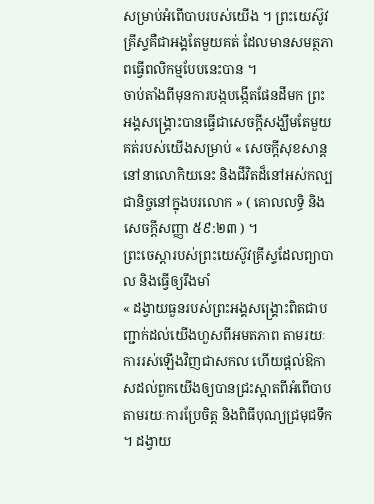សម្រាប់អំពើបាបរបស់យើង ។ ព្រះយេស៊ូវគ្រីស្ទគឺជាអង្គតែមួយគត់ ដែលមានសមត្ថភាពធ្វើពលិកម្មបែបនេះបាន ។
ចាប់តាំងពីមុនការបង្កបង្កើតផែនដីមក ព្រះអង្គសង្គ្រោះបានធ្វើជាសេចក្ដីសង្ឃឹមតែមួយគត់របស់យើងសម្រាប់ « សេចក្ដីសុខសាន្តនៅនាលោកិយនេះ និងជីវិតដ៏នៅអស់កល្បជានិច្ចនៅក្នុងបរលោក » ( គោលលទ្ធិ និង សេចក្ដីសញ្ញា ៥៩:២៣ ) ។
ព្រះចេស្ដារបស់ព្រះយេស៊ូវគ្រីស្ទដែលព្យាបាល និងធ្វើឲ្យរឹងមាំ
« ដង្វាយធួនរបស់ព្រះអង្គសង្គ្រោះពិតជាបញ្ជាក់ដល់យើងហួសពីអមតភាព តាមរយៈការរស់ឡើងវិញជាសកល ហើយផ្តល់ឱកាសដល់ពួកយើងឲ្យបានជ្រះស្អាតពីអំពើបាប តាមរយៈការប្រែចិត្ត និងពិធីបុណ្យជ្រមុជទឹក ។ ដង្វាយ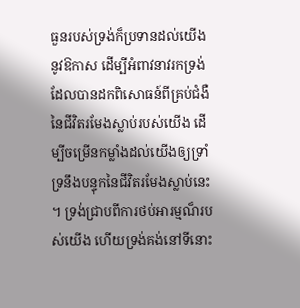ធួនរបស់ទ្រង់ក៏ប្រទានដល់យើងនូវឱកាស ដើម្បីអំពាវនាវរកទ្រង់ដែលបានដកពិសោធន៍ពីគ្រប់ជំងឺនៃជីវិតរមែងស្លាប់របស់យើង ដើម្បីចម្រើនកម្លាំងដល់យើងឲ្យទ្រាំទ្រនឹងបន្ទុកនៃជីវិតរមែងស្លាប់នេះ ។ ទ្រង់ជ្រាបពីការថប់អារម្មណ៏របស់យើង ហើយទ្រង់គង់នៅទីនោះ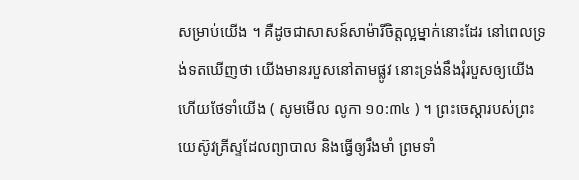សម្រាប់យើង ។ គឺដូចជាសាសន៍សាម៉ារីចិត្តល្អម្នាក់នោះដែរ នៅពេលទ្រង់ទតឃើញថា យើងមានរបួសនៅតាមផ្លូវ នោះទ្រង់នឹងរុំរបួសឲ្យយើង ហើយថែទាំយើង ( សូមមើល លូកា ១០:៣៤ ) ។ ព្រះចេស្ដារបស់ព្រះយេស៊ូវគ្រីស្ទដែលព្យាបាល និងធ្វើឲ្យរឹងមាំ ព្រមទាំ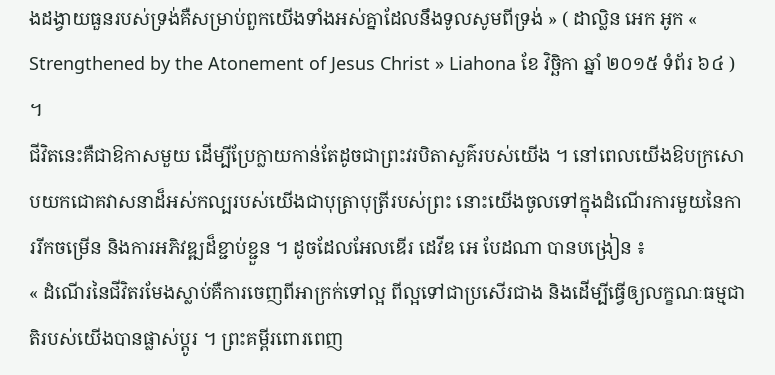ងដង្វាយធួនរបស់ទ្រង់គឺសម្រាប់ពួកយើងទាំងអស់គ្នាដែលនឹងទូលសូមពីទ្រង់ » ( ដាល្លិន អេក អូក « Strengthened by the Atonement of Jesus Christ » Liahona ខែ វិច្ឆិកា ឆ្នាំ ២០១៥ ទំព័រ ៦៤ ) ។
ជីវិតនេះគឺជាឱកាសមួយ ដើម្បីប្រែក្លាយកាន់តែដូចជាព្រះវរបិតាសួគ៌របស់យើង ។ នៅពេលយើងឱបក្រសោបយកជោគវាសនាដ៏អស់កល្បរបស់យើងជាបុត្រាបុត្រីរបស់ព្រះ នោះយើងចូលទៅក្នុងដំណើរការមួយនៃការរីកចម្រើន និងការអភិវឌ្ឍដ៏ខ្ជាប់ខ្ជួន ។ ដូចដែលអែលឌើរ ដេវីឌ អេ បែដណា បានបង្រៀន ៖
« ដំណើរនៃជីវិតរមែងស្លាប់គឺការចេញពីអាក្រក់ទៅល្អ ពីល្អទៅជាប្រសើរជាង និងដើម្បីធ្វើឲ្យលក្ខណៈធម្មជាតិរបស់យើងបានផ្លាស់ប្ដូរ ។ ព្រះគម្ពីរពោរពេញ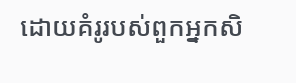ដោយគំរូរបស់ពួកអ្នកសិ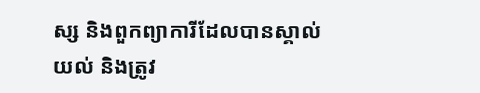ស្ស និងពួកព្យាការីដែលបានស្គាល់ យល់ និងត្រូវ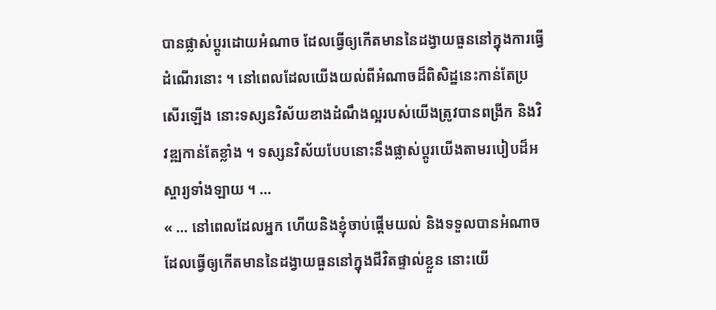បានផ្លាស់ប្តូរដោយអំណាច ដែលធ្វើឲ្យកើតមាននៃដង្វាយធួននៅក្នុងការធ្វើដំណើរនោះ ។ នៅពេលដែលយើងយល់ពីអំណាចដ៏ពិសិដ្ឋនេះកាន់តែប្រសើរឡើង នោះទស្សនវិស័យខាងដំណឹងល្អរបស់យើងត្រូវបានពង្រីក និងវិវឌ្ឍកាន់តែខ្លាំង ។ ទស្សនវិស័យបែបនោះនឹងផ្លាស់ប្តូរយើងតាមរបៀបដ៏អស្ចារ្យទាំងឡាយ ។ …
« … នៅពេលដែលអ្នក ហើយនិងខ្ញុំចាប់ផ្ដើមយល់ និងទទួលបានអំណាចដែលធ្វើឲ្យកើតមាននៃដង្វាយធួននៅក្នុងជីវិតផ្ទាល់ខ្លួន នោះយើ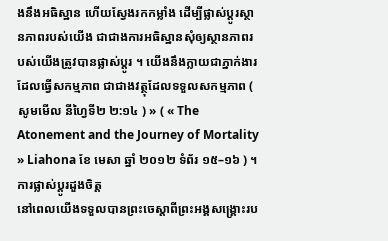ងនឹងអធិស្ឋាន ហើយស្វែងរកកម្លាំង ដើម្បីផ្លាស់ប្តូរស្ថានភាពរបស់យើង ជាជាងការអធិស្ឋានសុំឲ្យស្ថានភាពរបស់យើងត្រូវបានផ្លាស់ប្តូរ ។ យើងនឹងក្លាយជាភ្នាក់ងារដែលធ្វើសកម្មភាព ជាជាងវត្ថុដែលទទួលសកម្មភាព ( សូមមើល នីហ្វៃទី២ ២:១៤ ) » ( « The Atonement and the Journey of Mortality » Liahona ខែ មេសា ឆ្នាំ ២០១២ ទំព័រ ១៥–១៦ ) ។
ការផ្លាស់ប្ដូរដួងចិត្ត
នៅពេលយើងទទួលបានព្រះចេស្ដាពីព្រះអង្គសង្គ្រោះរប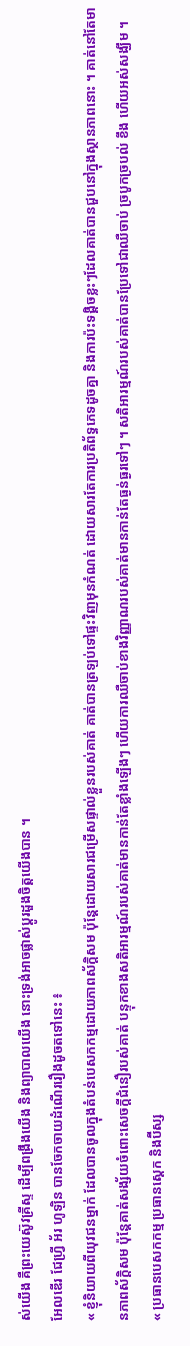ស់យើង គឺព្រះយេស៊ូវគ្រីស្ទ ដើម្បីពង្រឹងយើង និងព្យាបាលយើង នោះទ្រង់អាចផ្លាស់ប្ដូរដួងចិត្តយើងបាន ។
អែលឌើរ ជែហ្វ្រី អ័រ ហូឡិន បានចែកចាយដំណើររឿងដូចតទៅនេះ ៖
« ខ្ញុំនិយាយពីយុវជនម្នាក់ ដែលបានចូលក្នុងតំបន់បេសកកម្មដោយភាពស័ក្ដិសម ប៉ុន្ដែដោយសារជម្រើសផ្ទាល់ខ្លួនរបស់គាត់ គាត់បានត្រឡប់ទៅផ្ទះវិញមុនកំណត់ ដោយសារតែការប្រតិព័ទ្ធភេទដូចគ្នា និងការប៉ះទង្គិចខ្លះៗដែលគាត់បានជួបនៅក្នុងស្ថានភាពនោះ ។ គាត់នៅតែមានភាពស័ក្ដិសម ប៉ុន្តែគាត់សង្ស័យចំពោះសេចក្ដីជំនឿរបស់គាត់ បន្ទុកខាងសតិអារម្មណ៍របស់គាត់មានកាន់តែខ្លាំងឡើងៗ ហើយការឈឺចាប់ខាងវិញ្ញាណរបស់គាត់មានកាន់តែធ្ងន់ធ្ងរទៅៗ ។ សតិអារម្មណ៍របស់គាត់បានប្រែទៅជាឈឺចាប់ ច្របូកច្របល់ ខឹង ហើយអស់សង្ឃឹម ។
« ប្រធានបេសកកម្ម ប្រធានស្ដេក និងប៊ីស្ស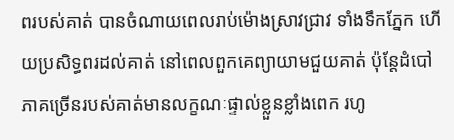ពរបស់គាត់ បានចំណាយពេលរាប់ម៉ោងស្រាវជ្រាវ ទាំងទឹកភ្នែក ហើយប្រសិទ្ធពរដល់គាត់ នៅពេលពួកគេព្យាយាមជួយគាត់ ប៉ុន្តែដំបៅភាគច្រើនរបស់គាត់មានលក្ខណៈផ្ទាល់ខ្លួនខ្លាំងពេក រហូ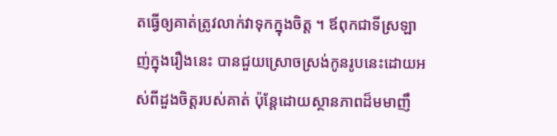តធ្វើឲ្យគាត់ត្រូវលាក់វាទុកក្នុងចិត្ត ។ ឪពុកជាទីស្រឡាញ់ក្នុងរឿងនេះ បានជួយស្រោចស្រង់កូនរូបនេះដោយអស់ពីដួងចិត្តរបស់គាត់ ប៉ុន្តែដោយស្ថានភាពដ៏មមាញឹ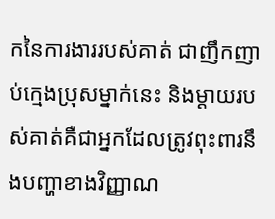កនៃការងាររបស់គាត់ ជាញឹកញាប់ក្មេងប្រុសម្នាក់នេះ និងម្ដាយរបស់គាត់គឺជាអ្នកដែលត្រូវពុះពារនឹងបញ្ហាខាងវិញ្ញាណ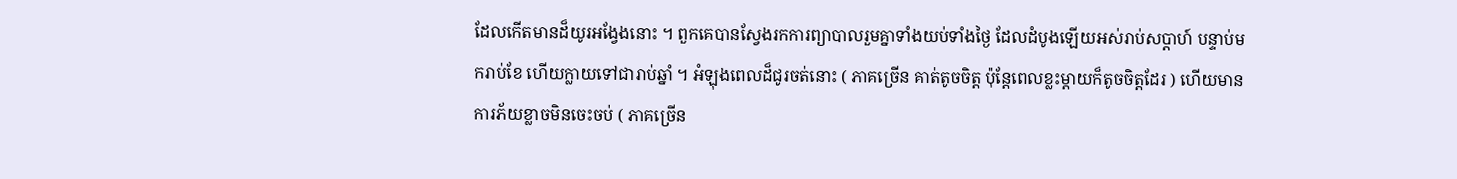ដែលកើតមានដ៏យូរអង្វែងនោះ ។ ពួកគេបានស្វែងរកការព្យាបាលរួមគ្នាទាំងយប់ទាំងថ្ងៃ ដែលដំបូងឡើយអស់រាប់សប្ដាហ៍ បន្ទាប់មករាប់ខែ ហើយក្លាយទៅជារាប់ឆ្នាំ ។ អំឡុងពេលដ៏ជូរចត់នោះ ( ភាគច្រើន គាត់តូចចិត្ត ប៉ុន្តែពេលខ្លះម្ដាយក៏តូចចិត្តដែរ ) ហើយមានការភ័យខ្លាចមិនចេះចប់ ( ភាគច្រើន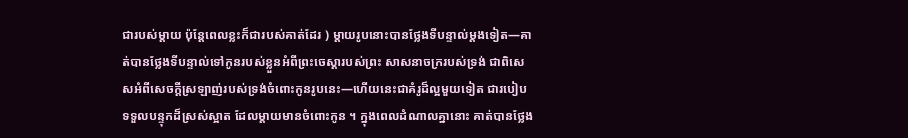ជារបស់ម្ដាយ ប៉ុន្តែពេលខ្លះក៏ជារបស់គាត់ដែរ ) ម្ដាយរូបនោះបានថ្លែងទីបន្ទាល់ម្តងទៀត—គាត់បានថ្លែងទីបន្ទាល់ទៅកូនរបស់ខ្លួនអំពីព្រះចេស្ដារបស់ព្រះ សាសនាចក្ររបស់ទ្រង់ ជាពិសេសអំពីសេចក្ដីស្រឡាញ់របស់ទ្រង់ចំពោះកូនរូបនេះ—ហើយនេះជាគំរូដ៏ល្អមួយទៀត ជារបៀបទទួលបន្ទុកដ៏ស្រស់ស្អាត ដែលម្ដាយមានចំពោះកូន ។ ក្នុងពេលដំណាលគ្នានោះ គាត់បានថ្លែង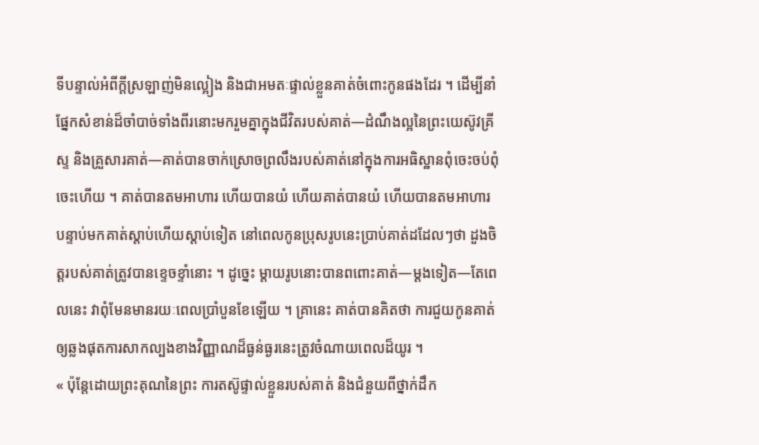ទីបន្ទាល់អំពីក្ដីស្រឡាញ់មិនល្អៀង និងជាអមតៈផ្ទាល់ខ្លួនគាត់ចំពោះកូនផងដែរ ។ ដើម្បីនាំផ្នែកសំខាន់ដ៏ចាំបាច់ទាំងពីរនោះមករួមគ្នាក្នុងជីវិតរបស់គាត់—ដំណឹងល្អនៃព្រះយេស៊ូវគ្រីស្ទ និងគ្រួសារគាត់—គាត់បានចាក់ស្រោចព្រលឹងរបស់គាត់នៅក្នុងការអធិស្ឋានពុំចេះចប់ពុំចេះហើយ ។ គាត់បានតមអាហារ ហើយបានយំ ហើយគាត់បានយំ ហើយបានតមអាហារ បន្ទាប់មកគាត់ស្ដាប់ហើយស្ដាប់ទៀត នៅពេលកូនប្រុសរូបនេះប្រាប់គាត់ដដែលៗថា ដួងចិត្តរបស់គាត់ត្រូវបានខ្ទេចខ្ទាំនោះ ។ ដូច្នេះ ម្តាយរូបនោះបានពពោះគាត់—ម្ដងទៀត—តែពេលនេះ វាពុំមែនមានរយៈពេលប្រាំបួនខែឡើយ ។ គ្រានេះ គាត់បានគិតថា ការជួយកូនគាត់ឲ្យឆ្លងផុតការសាកល្បងខាងវិញ្ញាណដ៏ធ្ងន់ធ្ងរនេះត្រូវចំណាយពេលដ៏យូរ ។
« ប៉ុន្តែដោយព្រះគុណនៃព្រះ ការតស៊ូផ្ទាល់ខ្លួនរបស់គាត់ និងជំនួយពីថ្នាក់ដឹក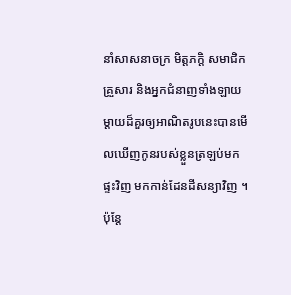នាំសាសនាចក្រ មិត្តភក្ដិ សមាជិកគ្រួសារ និងអ្នកជំនាញទាំងឡាយ ម្ដាយដ៏គួរឲ្យអាណិតរូបនេះបានមើលឃើញកូនរបស់ខ្លួនត្រឡប់មកផ្ទះវិញ មកកាន់ដែនដីសន្យាវិញ ។ ប៉ុន្តែ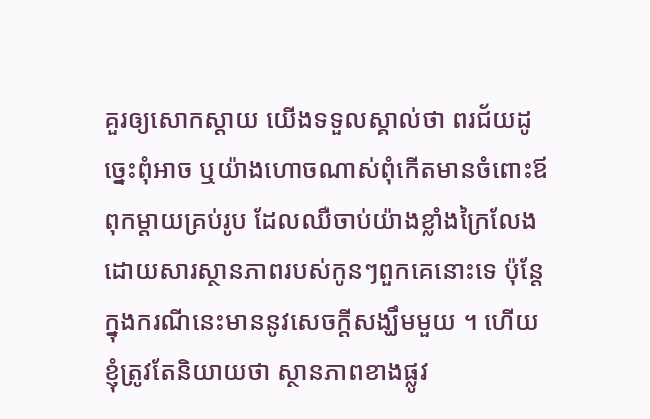គួរឲ្យសោកស្ដាយ យើងទទួលស្គាល់ថា ពរជ័យដូច្នេះពុំអាច ឬយ៉ាងហោចណាស់ពុំកើតមានចំពោះឪពុកម្ដាយគ្រប់រូប ដែលឈឺចាប់យ៉ាងខ្លាំងក្រៃលែងដោយសារស្ថានភាពរបស់កូនៗពួកគេនោះទេ ប៉ុន្តែក្នុងករណីនេះមាននូវសេចក្តីសង្ឃឹមមួយ ។ ហើយខ្ញុំត្រូវតែនិយាយថា ស្ថានភាពខាងផ្លូវ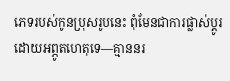ភេទរបស់កូនប្រុសរូបនេះ ពុំមែនជាការផ្លាស់ប្ដូរដោយអព្ភូតហេតុទេ—គ្មាននរ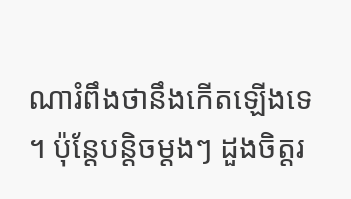ណារំពឹងថានឹងកើតឡើងទេ ។ ប៉ុន្ដែបន្ដិចម្ដងៗ ដួងចិត្តរ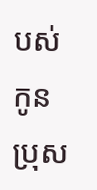បស់កូនប្រុស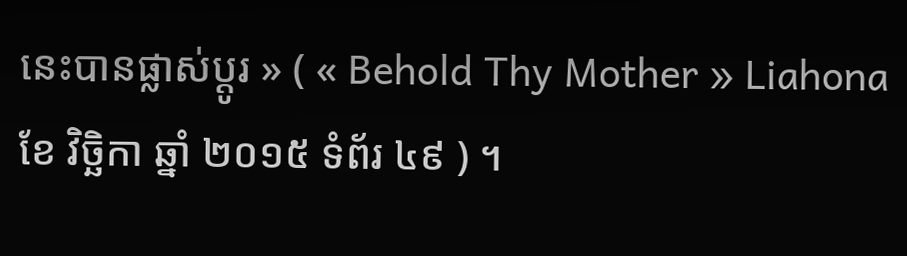នេះបានផ្លាស់ប្ដូរ » ( « Behold Thy Mother » Liahona ខែ វិច្ឆិកា ឆ្នាំ ២០១៥ ទំព័រ ៤៩ ) ។